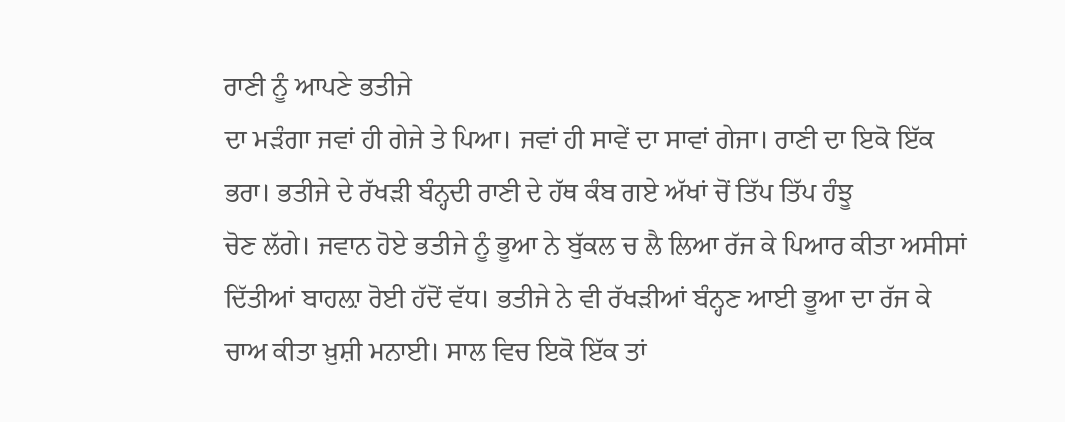ਰਾਣੀ ਨੂੰ ਆਪਣੇ ਭਤੀਜੇ
ਦਾ ਮੜੰਗਾ ਜਵਾਂ ਹੀ ਗੇਜੇ ਤੇ ਪਿਆ। ਜਵਾਂ ਹੀ ਸਾਵੇਂ ਦਾ ਸਾਵਾਂ ਗੇਜਾ। ਰਾਣੀ ਦਾ ਇਕੋ ਇੱਕ
ਭਰਾ। ਭਤੀਜੇ ਦੇ ਰੱਖੜੀ ਬੰਨ੍ਹਦੀ ਰਾਣੀ ਦੇ ਹੱਥ ਕੰਬ ਗਏ ਅੱਖਾਂ ਚੋਂ ਤਿੱਪ ਤਿੱਪ ਹੰਝੂ
ਚੋਣ ਲੱਗੇ। ਜਵਾਨ ਹੋਏ ਭਤੀਜੇ ਨੂੰ ਭੂਆ ਨੇ ਬੁੱਕਲ ਚ ਲੈ ਲਿਆ ਰੱਜ ਕੇ ਪਿਆਰ ਕੀਤਾ ਅਸੀਸਾਂ
ਦਿੱਤੀਆਂ ਬਾਹਲ਼ਾ ਰੋਈ ਹੱਦੋਂ ਵੱਧ। ਭਤੀਜੇ ਨੇ ਵੀ ਰੱਖੜੀਆਂ ਬੰਨ੍ਹਣ ਆਈ ਭੂਆ ਦਾ ਰੱਜ ਕੇ
ਚਾਅ ਕੀਤਾ ਖ਼ੁਸ਼ੀ ਮਨਾਈ। ਸਾਲ ਵਿਚ ਇਕੋ ਇੱਕ ਤਾਂ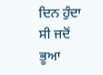ਦਿਨ ਹੁੰਦਾ ਸੀ ਜਦੋਂ ਭੂਆ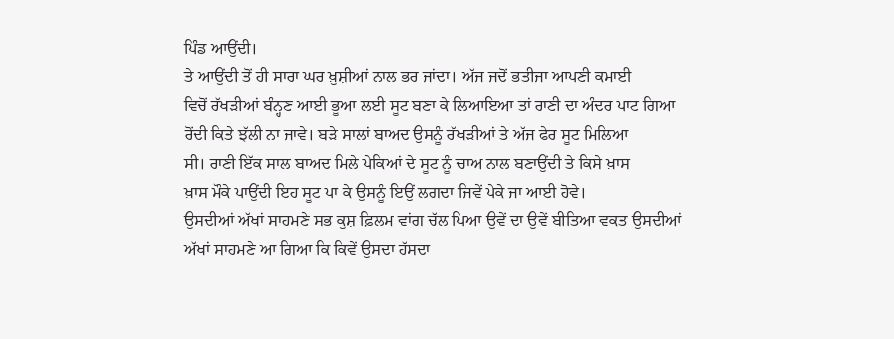ਪਿੰਡ ਆਉਂਦੀ।
ਤੇ ਆਉਂਦੀ ਤੋਂ ਹੀ ਸਾਰਾ ਘਰ ਖ਼ੁਸ਼ੀਆਂ ਨਾਲ ਭਰ ਜਾਂਦਾ। ਅੱਜ ਜਦੋਂ ਭਤੀਜਾ ਆਪਣੀ ਕਮਾਈ
ਵਿਚੋਂ ਰੱਖੜੀਆਂ ਬੰਨ੍ਹਣ ਆਈ ਭੂਆ ਲਈ ਸੂਟ ਬਣਾ ਕੇ ਲਿਆਇਆ ਤਾਂ ਰਾਣੀ ਦਾ ਅੰਦਰ ਪਾਟ ਗਿਆ
ਰੋਂਦੀ ਕਿਤੇ ਝੱਲੀ ਨਾ ਜਾਵੇ। ਬੜੇ ਸਾਲਾਂ ਬਾਅਦ ਉਸਨੂੰ ਰੱਖੜੀਆਂ ਤੇ ਅੱਜ ਫੇਰ ਸੂਟ ਮਿਲਿਆ
ਸੀ। ਰਾਣੀ ਇੱਕ ਸਾਲ ਬਾਅਦ ਮਿਲੇ ਪੇਕਿਆਂ ਦੇ ਸੂਟ ਨੂੰ ਚਾਅ ਨਾਲ ਬਣਾਉਂਦੀ ਤੇ ਕਿਸੇ ਖ਼ਾਸ
ਖ਼ਾਸ ਮੌਕੇ ਪਾਉਂਦੀ ਇਹ ਸੂਟ ਪਾ ਕੇ ਉਸਨੂੰ ਇਉਂ ਲਗਦਾ ਜਿਵੇਂ ਪੇਕੇ ਜਾ ਆਈ ਹੋਵੇ।
ਉਸਦੀਆਂ ਅੱਖਾਂ ਸਾਹਮਣੇ ਸਭ ਕੁਸ਼ ਫ਼ਿਲਮ ਵਾਂਗ ਚੱਲ ਪਿਆ ਉਵੇਂ ਦਾ ਉਵੇਂ ਬੀਤਿਆ ਵਕਤ ਉਸਦੀਆਂ
ਅੱਖਾਂ ਸਾਹਮਣੇ ਆ ਗਿਆ ਕਿ ਕਿਵੇਂ ਉਸਦਾ ਹੱਸਦਾ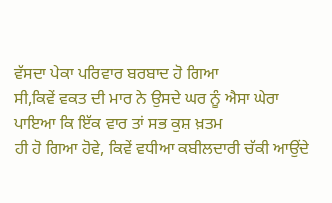ਵੱਸਦਾ ਪੇਕਾ ਪਰਿਵਾਰ ਬਰਬਾਦ ਹੋ ਗਿਆ
ਸੀ,ਕਿਵੇਂ ਵਕਤ ਦੀ ਮਾਰ ਨੇ ਉਸਦੇ ਘਰ ਨੂੰ ਐਸਾ ਘੇਰਾ ਪਾਇਆ ਕਿ ਇੱਕ ਵਾਰ ਤਾਂ ਸਭ ਕੁਸ਼ ਖ਼ਤਮ
ਹੀ ਹੋ ਗਿਆ ਹੋਵੇ, ਕਿਵੇਂ ਵਧੀਆ ਕਬੀਲਦਾਰੀ ਚੱਕੀ ਆਉਂਦੇ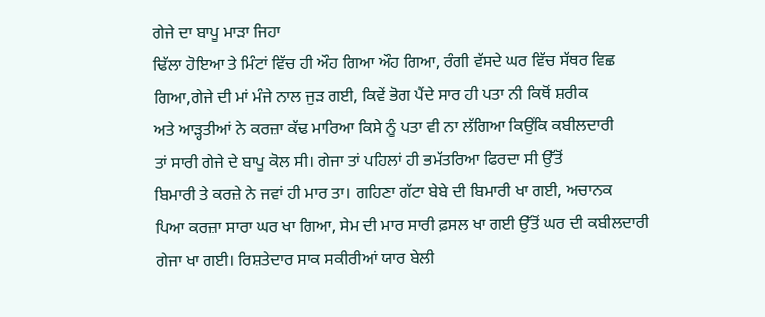ਗੇਜੇ ਦਾ ਬਾਪੂ ਮਾੜਾ ਜਿਹਾ
ਢਿੱਲਾ ਹੋਇਆ ਤੇ ਮਿੰਟਾਂ ਵਿੱਚ ਹੀ ਔਹ ਗਿਆ ਔਹ ਗਿਆ, ਰੰਗੀ ਵੱਸਦੇ ਘਰ ਵਿੱਚ ਸੱਥਰ ਵਿਛ
ਗਿਆ,ਗੇਜੇ ਦੀ ਮਾਂ ਮੰਜੇ ਨਾਲ ਜੁੜ ਗਈ, ਕਿਵੇਂ ਭੋਗ ਪੈਂਦੇ ਸਾਰ ਹੀ ਪਤਾ ਨੀ ਕਿਥੋਂ ਸ਼ਰੀਕ
ਅਤੇ ਆੜ੍ਹਤੀਆਂ ਨੇ ਕਰਜ਼ਾ ਕੱਢ ਮਾਰਿਆ ਕਿਸੇ ਨੂੰ ਪਤਾ ਵੀ ਨਾ ਲੱਗਿਆ ਕਿਉਂਕਿ ਕਬੀਲਦਾਰੀ
ਤਾਂ ਸਾਰੀ ਗੇਜੇ ਦੇ ਬਾਪੂ ਕੋਲ ਸੀ। ਗੇਜਾ ਤਾਂ ਪਹਿਲਾਂ ਹੀ ਭਮੱਤਰਿਆ ਫਿਰਦਾ ਸੀ ਉੱਤੋਂ
ਬਿਮਾਰੀ ਤੇ ਕਰਜ਼ੇ ਨੇ ਜਵਾਂ ਹੀ ਮਾਰ ਤਾ। ਗਹਿਣਾ ਗੱਟਾ ਬੇਬੇ ਦੀ ਬਿਮਾਰੀ ਖਾ ਗਈ, ਅਚਾਨਕ
ਪਿਆ ਕਰਜ਼ਾ ਸਾਰਾ ਘਰ ਖਾ ਗਿਆ, ਸੇਮ ਦੀ ਮਾਰ ਸਾਰੀ ਫ਼ਸਲ ਖਾ ਗਈ ਉੱਤੋਂ ਘਰ ਦੀ ਕਬੀਲਦਾਰੀ
ਗੇਜਾ ਖਾ ਗਈ। ਰਿਸ਼ਤੇਦਾਰ ਸਾਕ ਸਕੀਰੀਆਂ ਯਾਰ ਬੇਲੀ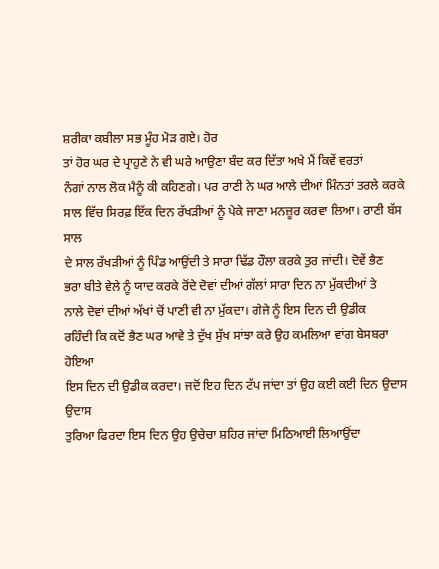ਸ਼ਰੀਕਾ ਕਬੀਲਾ ਸਭ ਮੂੰਹ ਮੋੜ ਗਏ। ਹੋਰ
ਤਾਂ ਹੋਰ ਘਰ ਦੇ ਪ੍ਰਾਹੁਣੇ ਨੇ ਵੀ ਘਰੇ ਆਉਣਾ ਬੰਦ ਕਰ ਦਿੱਤਾ ਅਖੇ ਮੈਂ ਕਿਵੇਂ ਵਰਤਾਂ
ਨੰਗਾਂ ਨਾਲ ਲੋਕ ਮੈਨੂੰ ਕੀ ਕਹਿਣਗੇ। ਪਰ ਰਾਣੀ ਨੇ ਘਰ ਆਲੇ ਦੀਆਂ ਮਿੰਨਤਾਂ ਤਰਲੇ ਕਰਕੇ
ਸਾਲ ਵਿੱਚ ਸਿਰਫ਼ ਇੱਕ ਦਿਨ ਰੱਖੜੀਆਂ ਨੂੰ ਪੇਕੇ ਜਾਣਾ ਮਨਜ਼ੂਰ ਕਰਵਾ ਲਿਆ। ਰਾਣੀ ਬੱਸ ਸਾਲ
ਦੇ ਸਾਲ ਰੱਖੜੀਆਂ ਨੂੰ ਪਿੰਡ ਆਉਂਦੀ ਤੇ ਸਾਰਾ ਢਿੱਡ ਹੌਲਾ ਕਰਕੇ ਤੁਰ ਜਾਂਦੀ। ਦੋਵੇਂ ਭੈਣ
ਭਰਾ ਬੀਤੇ ਵੇਲੇ ਨੂੰ ਯਾਦ ਕਰਕੇ ਰੋਂਦੇ ਦੋਵਾਂ ਦੀਆਂ ਗੱਲਾਂ ਸਾਰਾ ਦਿਨ ਨਾ ਮੁੱਕਦੀਆਂ ਤੇ
ਨਾਲੇ ਦੋਵਾਂ ਦੀਆਂ ਅੱਖਾਂ ਚੋਂ ਪਾਣੀ ਵੀ ਨਾ ਮੁੱਕਦਾ। ਗੇਜੇ ਨੂੰ ਇਸ ਦਿਨ ਦੀ ਉਡੀਕ
ਰਹਿੰਦੀ ਕਿ ਕਦੋਂ ਭੈਣ ਘਰ ਆਵੇ ਤੇ ਦੁੱਖ ਸੁੱਖ ਸਾਂਝਾ ਕਰੇ ਉਹ ਕਮਲਿਆ ਵਾਂਗ ਬੇਸਬਰਾ ਹੋਇਆ
ਇਸ ਦਿਨ ਦੀ ਉਡੀਕ ਕਰਦਾ। ਜਦੋਂ ਇਹ ਦਿਨ ਟੱਪ ਜਾਂਦਾ ਤਾਂ ਉਹ ਕਈ ਕਈ ਦਿਨ ਉਦਾਸ ਉਦਾਸ
ਤੁਰਿਆ ਫਿਰਦਾ ਇਸ ਦਿਨ ਉਹ ਉਚੇਚਾ ਸ਼ਹਿਰ ਜਾਂਦਾ ਮਿਠਿਆਈ ਲਿਆਉਂਦਾ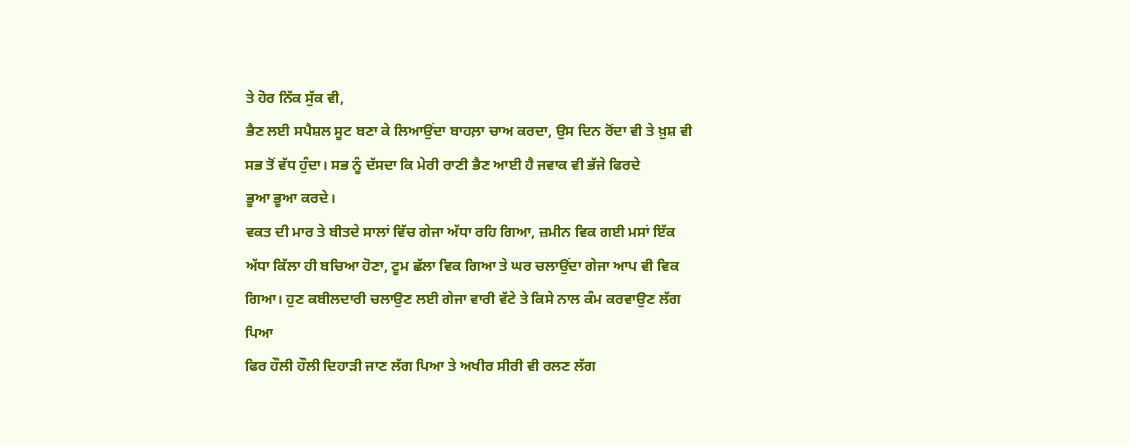ਤੇ ਹੋਰ ਨਿੱਕ ਸੁੱਕ ਵੀ,
ਭੈਣ ਲਈ ਸਪੈਸ਼ਲ ਸੂਟ ਬਣਾ ਕੇ ਲਿਆਉਂਦਾ ਬਾਹਲ਼ਾ ਚਾਅ ਕਰਦਾ, ਉਸ ਦਿਨ ਰੋਂਦਾ ਵੀ ਤੇ ਖ਼ੁਸ਼ ਵੀ
ਸਭ ਤੋਂ ਵੱਧ ਹੁੰਦਾ। ਸਭ ਨੂੰ ਦੱਸਦਾ ਕਿ ਮੇਰੀ ਰਾਣੀ ਭੈਣ ਆਈ ਹੈ ਜਵਾਕ ਵੀ ਭੱਜੇ ਫਿਰਦੇ
ਭੂਆ ਭੂਆ ਕਰਦੇ।
ਵਕਤ ਦੀ ਮਾਰ ਤੇ ਬੀਤਦੇ ਸਾਲਾਂ ਵਿੱਚ ਗੇਜਾ ਅੱਧਾ ਰਹਿ ਗਿਆ, ਜ਼ਮੀਨ ਵਿਕ ਗਈ ਮਸਾਂ ਇੱਕ
ਅੱਧਾ ਕਿੱਲਾ ਹੀ ਬਚਿਆ ਹੋਣਾ, ਟੂਮ ਛੱਲਾ ਵਿਕ ਗਿਆ ਤੇ ਘਰ ਚਲਾਉਂਦਾ ਗੇਜਾ ਆਪ ਵੀ ਵਿਕ
ਗਿਆ। ਹੁਣ ਕਬੀਲਦਾਰੀ ਚਲਾਉਣ ਲਈ ਗੇਜਾ ਵਾਰੀ ਵੱਟੇ ਤੇ ਕਿਸੇ ਨਾਲ ਕੰਮ ਕਰਵਾਉਣ ਲੱਗ ਪਿਆ
ਫਿਰ ਹੌਲੀ ਹੌਲੀ ਦਿਹਾੜੀ ਜਾਣ ਲੱਗ ਪਿਆ ਤੇ ਅਖੀਰ ਸੀਰੀ ਵੀ ਰਲਣ ਲੱਗ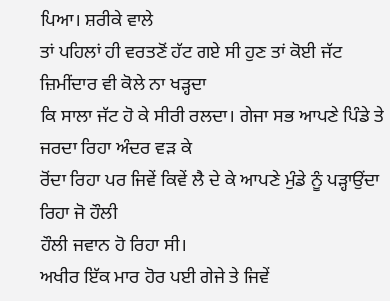ਪਿਆ। ਸ਼ਰੀਕੇ ਵਾਲੇ
ਤਾਂ ਪਹਿਲਾਂ ਹੀ ਵਰਤਣੋਂ ਹੱਟ ਗਏ ਸੀ ਹੁਣ ਤਾਂ ਕੋਈ ਜੱਟ ਜ਼ਿਮੀਂਦਾਰ ਵੀ ਕੋਲੇ ਨਾ ਖੜ੍ਹਦਾ
ਕਿ ਸਾਲਾ ਜੱਟ ਹੋ ਕੇ ਸੀਰੀ ਰਲਦਾ। ਗੇਜਾ ਸਭ ਆਪਣੇ ਪਿੰਡੇ ਤੇ ਜਰਦਾ ਰਿਹਾ ਅੰਦਰ ਵੜ ਕੇ
ਰੋਂਦਾ ਰਿਹਾ ਪਰ ਜਿਵੇਂ ਕਿਵੇਂ ਲੈ ਦੇ ਕੇ ਆਪਣੇ ਮੁੰਡੇ ਨੂੰ ਪੜ੍ਹਾਉਂਦਾ ਰਿਹਾ ਜੋ ਹੌਲੀ
ਹੌਲੀ ਜਵਾਨ ਹੋ ਰਿਹਾ ਸੀ।
ਅਖੀਰ ਇੱਕ ਮਾਰ ਹੋਰ ਪਈ ਗੇਜੇ ਤੇ ਜਿਵੇਂ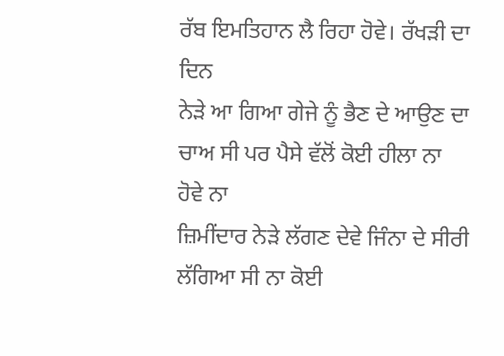ਰੱਬ ਇਮਤਿਹਾਨ ਲੈ ਰਿਹਾ ਹੋਵੇ। ਰੱਖੜੀ ਦਾ ਦਿਨ
ਨੇੜੇ ਆ ਗਿਆ ਗੇਜੇ ਨੂੰ ਭੈਣ ਦੇ ਆਉਣ ਦਾ ਚਾਅ ਸੀ ਪਰ ਪੈਸੇ ਵੱਲੋਂ ਕੋਈ ਹੀਲਾ ਨਾ ਹੋਵੇ ਨਾ
ਜ਼ਿਮੀਂਦਾਰ ਨੇੜੇ ਲੱਗਣ ਦੇਵੇ ਜਿੰਨਾ ਦੇ ਸੀਰੀ ਲੱਗਿਆ ਸੀ ਨਾ ਕੋਈ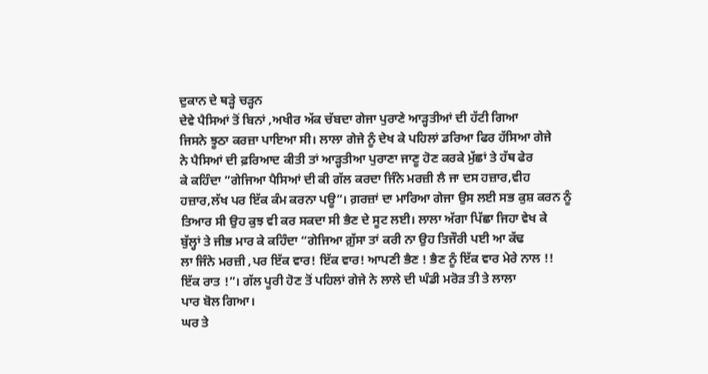ਦੁਕਾਨ ਦੇ ਥੜ੍ਹੇ ਚੜ੍ਹਨ
ਦੇਵੇ ਪੈਸਿਆਂ ਤੋਂ ਬਿਨਾਂ ,ਅਖੀਰ ਅੱਕ ਚੱਬਦਾ ਗੇਜਾ ਪੁਰਾਣੇ ਆੜ੍ਹਤੀਆਂ ਦੀ ਹੱਟੀ ਗਿਆ
ਜਿਸਨੇ ਝੂਠਾ ਕਰਜ਼ਾ ਪਾਇਆ ਸੀ। ਲਾਲਾ ਗੇਜੇ ਨੂੰ ਦੇਖ ਕੇ ਪਹਿਲਾਂ ਡਰਿਆ ਫਿਰ ਹੱਸਿਆ ਗੇਜੇ
ਨੇ ਪੈਸਿਆਂ ਦੀ ਫ਼ਰਿਆਦ ਕੀਤੀ ਤਾਂ ਆੜ੍ਹਤੀਆ ਪੁਰਾਣਾ ਜਾਣੂ ਹੋਣ ਕਰਕੇ ਮੁੱਛਾਂ ਤੇ ਹੱਥ ਫੇਰ
ਕੇ ਕਹਿੰਦਾ ”ਗੇਜਿਆ ਪੈਸਿਆਂ ਦੀ ਕੀ ਗੱਲ ਕਰਦਾ ਜਿੰਨੇ ਮਰਜ਼ੀ ਲੈ ਜਾ ਦਸ ਹਜ਼ਾਰ,ਵੀਹ
ਹਜ਼ਾਰ,ਲੱਖ ਪਰ ਇੱਕ ਕੰਮ ਕਰਨਾ ਪਊ”। ਗ਼ਰਜ਼ਾਂ ਦਾ ਮਾਰਿਆ ਗੇਜਾ ਉਸ ਲਈ ਸਭ ਕੁਸ਼ ਕਰਨ ਨੂੰ
ਤਿਆਰ ਸੀ ਉਹ ਕੁਝ ਵੀ ਕਰ ਸਕਦਾ ਸੀ ਭੈਣ ਦੇ ਸੂਟ ਲਈ। ਲਾਲਾ ਅੱਗਾ ਪਿੱਛਾ ਜਿਹਾ ਵੇਖ ਕੇ
ਬੁੱਲ੍ਹਾਂ ਤੇ ਜੀਭ ਮਾਰ ਕੇ ਕਹਿੰਦਾ “ਗੇਜਿਆ ਗ਼ੁੱਸਾ ਤਾਂ ਕਰੀ ਨਾ ਉਹ ਤਿਜੌਰੀ ਪਈ ਆ ਕੱਢ
ਲਾ ਜਿੰਨੇ ਮਰਜ਼ੀ ,ਪਰ ਇੱਕ ਵਾਰ! ਇੱਕ ਵਾਰ! ਆਪਣੀ ਭੈਣ ! ਭੈਣ ਨੂੰ ਇੱਕ ਵਾਰ ਮੇਰੇ ਨਾਲ !!
ਇੱਕ ਰਾਤ !”। ਗੱਲ ਪੂਰੀ ਹੋਣ ਤੋਂ ਪਹਿਲਾਂ ਗੇਜੇ ਨੇ ਲਾਲੇ ਦੀ ਘੰਡੀ ਮਰੋੜ ਤੀ ਤੇ ਲਾਲਾ
ਪਾਰ ਬੋਲ ਗਿਆ।
ਘਰ ਤੇ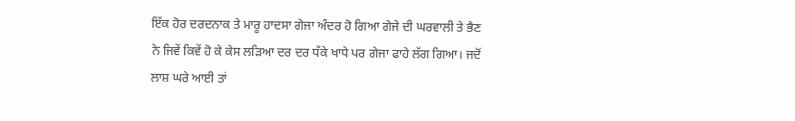ਇੱਕ ਹੋਰ ਦਰਦਨਾਕ ਤੇ ਮਾਰੂ ਹਾਦਸਾ ਗੇਜਾ ਅੰਦਰ ਹੋ ਗਿਆ ਗੇਜੇ ਦੀ ਘਰਵਾਲੀ ਤੇ ਭੈਣ
ਨੇ ਜਿਵੇਂ ਕਿਵੇਂ ਹੋ ਕੇ ਕੇਸ ਲੜਿਆ ਦਰ ਦਰ ਧੱਕੇ ਖਾਧੇ ਪਰ ਗੇਜਾ ਫਾਹੇ ਲੱਗ ਗਿਆ। ਜਦੋਂ
ਲਾਸ਼ ਘਰੇ ਆਈ ਤਾਂ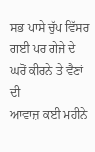ਸਭ ਪਾਸੇ ਚੁੱਪ ਵਿੱਸਰ ਗਈ ਪਰ ਗੇਜੇ ਦੇ ਘਰੋਂ ਕੀਰਨੇ ਤੇ ਵੈਣਾਂ ਦੀ
ਆਵਾਜ਼ ਕਈ ਮਹੀਨੇ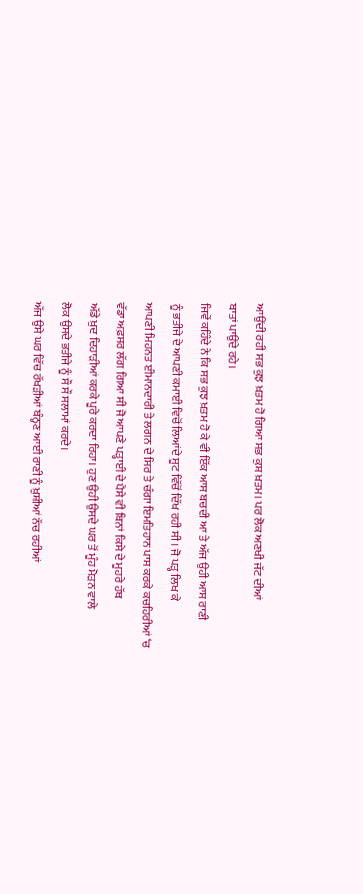ਆਉਂਦੀ ਰਹੀ ਸਭ ਕੁਝ ਖ਼ਤਮ ਹੋ ਗਿਆ ਸਭ ਕੁਸ਼ ਖ਼ਤਮ। ਪਰ ਲੋਕ ਅਣਖੀ ਜੱਟ ਦੀਆਂ
ਬਾਤਾਂ ਪਾਉਂਦੇ ਰਹੇ।
ਜਿਵੇਂ ਕਹਿੰਦੇ ਨੇ ਕਿ ਸਭ ਕੁਝ ਖ਼ਤਮ ਹੋ ਕੇ ਵੀ ਇੱਕ ਆਸ ਬਚਦੀ ਆ ਤੇ ਅੱਜ ਉਹੀ ਆਸ ਰਾਣੀ
ਨੂੰ ਭਤੀਜੇ ਦੇ ਆਪਣੀ ਕਮਾਈ ਵਿਚੋਂ ਲਿਆਂਦੇ ਸੂਟ ਵਿੱਚੋਂ ਦਿੱਖ ਰਹੀ ਸੀ। ਜੋ ਪੜ੍ਹ ਲਿਖ ਕੇ
ਆਪਣੀ ਮਿਹਨਤ ਈਮਾਨਦਾਰੀ ਤੇ ਲਗਨ ਦੇ ਸਿਰ ਤੇ ਚੰਗਾ ਇਮਤਿਹਾਨ ਪਾਸ ਕਰਕੇ ਕਚਹਿਰੀਆਂ ‘ਚ
ਵੱਡਾ ਅਫ਼ਸਰ ਲੱਗ ਗਿਆ ਸੀ ਜੋ ਆਪਣੇ ਪੜ੍ਹਾਈ ਦੇ ਪੈਸੇ ਵੀ ਬਿਨਾਂ ਕਿਸੇ ਦੇ ਮੂਹਰੇ ਹੱਥ
ਅੱਡੇ ਖ਼ੁਦ ਦਿਹਾੜੀਆਂ ਕਰਕੇ ਪੂਰੇ ਕਰਦਾ ਰਿਹਾ। ਹੁਣ ਉਹੀ ਉਸਦੇ ਘਰ ਤੋਂ ਮੂੰਹ ਮੋੜਨ ਵਾਲੇ
ਲੋਕ ਉਸਦੇ ਭਤੀਜੇ ਨੂੰ ਸੌ ਸੌ ਸਲਾਮਾਂ ਕਰਦੇ।
ਅੱਜ ਉਸੇ ਘਰ ਵਿੱਚ ਰੱਖੜੀਆਂ ਬੰਨ੍ਹਣ ਆਈ ਰਾਣੀ ਨੂੰ ਖ਼ੁਸ਼ੀਆਂ ਨੱਚ ਰਹੀਆਂ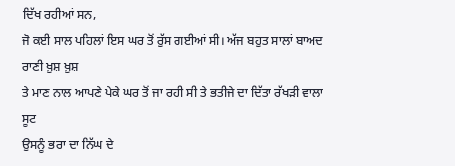ਦਿੱਖ ਰਹੀਆਂ ਸਨ,
ਜੋ ਕਈ ਸਾਲ ਪਹਿਲਾਂ ਇਸ ਘਰ ਤੋਂ ਰੁੱਸ ਗਈਆਂ ਸੀ। ਅੱਜ ਬਹੁਤ ਸਾਲਾਂ ਬਾਅਦ ਰਾਣੀ ਖ਼ੁਸ਼ ਖ਼ੁਸ਼
ਤੇ ਮਾਣ ਨਾਲ ਆਪਣੇ ਪੇਕੇ ਘਰ ਤੋਂ ਜਾ ਰਹੀ ਸੀ ਤੇ ਭਤੀਜੇ ਦਾ ਦਿੱਤਾ ਰੱਖੜੀ ਵਾਲਾ ਸੂਟ
ਉਸਨੂੰ ਭਰਾ ਦਾ ਨਿੱਘ ਦੇ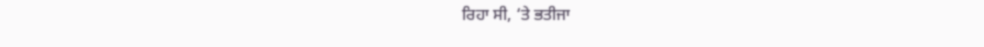ਰਿਹਾ ਸੀ, ‘ਤੇ ਭਤੀਜਾ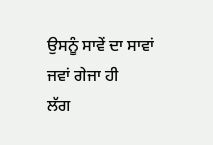ਉਸਨੂੰ ਸਾਵੇਂ ਦਾ ਸਾਵਾਂ ਜਵਾਂ ਗੇਜਾ ਹੀ
ਲੱਗ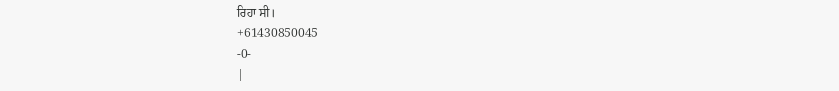ਰਿਹਾ ਸੀ।
+61430850045
-0-
|